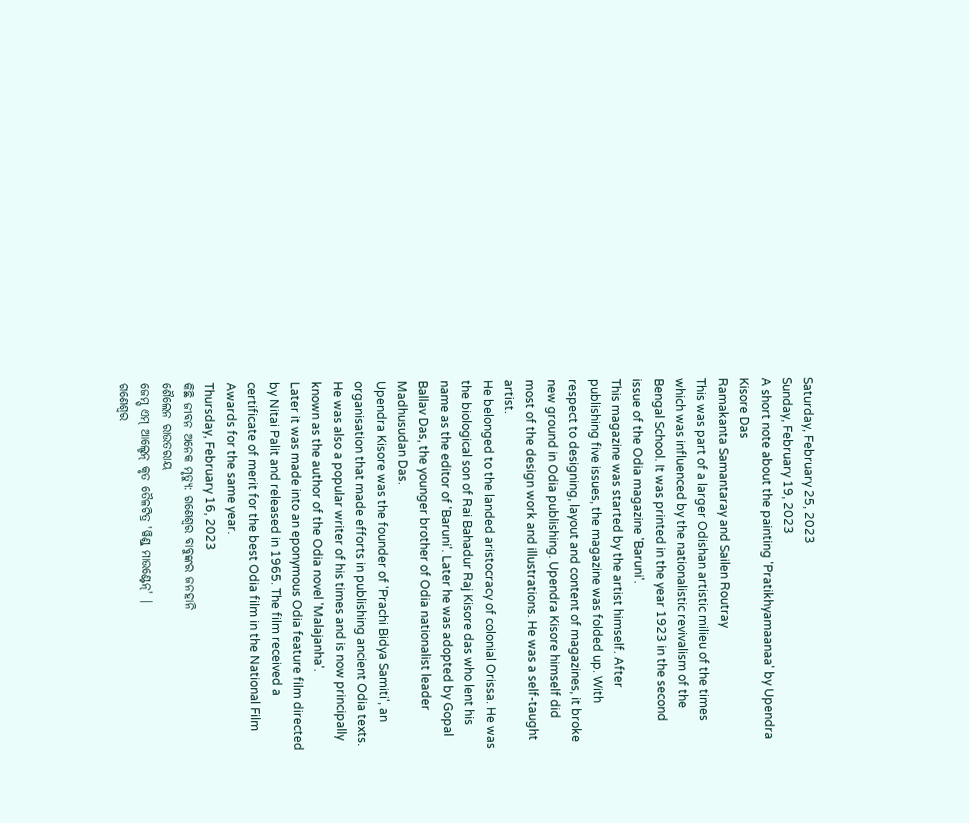Saturday, February 25, 2023
Sunday, February 19, 2023
A short note about the painting 'Pratikhyamaanaa' by Upendra Kisore Das
Ramakanta Samantaray and Sailen Routray
This was part of a larger Odishan artistic milieu of the times which was influenced by the nationalistic revivalism of the Bengal School. It was printed in the year 1923 in the second issue of the Odia magazine 'Baruni'.
This magazine was started by the artist himself. After publishing five issues, the magazine was folded up. With respect to designing, layout and content of magazines, it broke new ground in Odia publishing. Upendra Kisore himself did most of the design work and illustrations. He was a self-taught artist.
He belonged to the landed aristocracy of colonial Orissa. He was the biological son of Rai Bahadur Raj Kisore das who lent his name as the editor of 'Baruni'. Later he was adopted by Gopal Ballav Das, the younger brother of Odia nationalist leader Madhusudan Das.
Upendra Kisore was the founder of 'Prachi Bidya Samiti', an organisation that made efforts in publishing ancient Odia texts. He was also a popular writer of his times and is now principally known as the author of the Odia novel 'Malajanha'.
Later it was made into an eponymous Odia feature film directed by Nitai Palit and released in 1965. The film received a certificate of merit for the best Odia film in the National Film Awards for the same year.
Thursday, February 16, 2023
କିଛି ଜୀବନ ଅନେକ ମୃତ୍ୟୁ: ଗଣେଶ୍ୱର ବାବୁଙ୍କର ଜନହାନି
ଶୈଲେନ ରାଉତରାୟ
ଜେମ୍ସ୍ ଏମ୍ ଆଲ୍ଡେନ୍ କୃତ ତୈଳଟିତ୍ର 'ୱିଣ୍ଡ୍ ମାଉଣ୍ଟେନ୍' |
ଗଣେଶ୍ୱର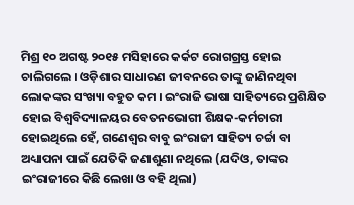ମିଶ୍ର ୧୦ ଅଗଷ୍ଟ ୨୦୧୫ ମସିହାରେ କର୍କଟ ରୋଗଗ୍ରସ୍ତ ହୋଇ ଚାଲିଗଲେ । ଓଡ଼ିଶାର ସାଧାରଣ ଜୀବନରେ ତାଙ୍କୁ ଜାଣିନଥିବା ଲୋକଙ୍କର ସଂଖ୍ୟା ବହୁତ କମ । ଇଂରାଜି ଭାଷା ସାହିତ୍ୟରେ ପ୍ରଶିକ୍ଷିତ ହୋଇ ବିଶ୍ୱବିଦ୍ୟାଳୟର ବେତନଭୋଗୀ ଶିକ୍ଷକ-କର୍ମଚାରୀ ହୋଇଥିଲେ ହେଁ, ଗଣେଶ୍ୱର ବାବୁ ଇଂରାଜୀ ସାହିତ୍ୟ ଚର୍ଚ୍ଚା ବା ଅଧ୍ୟାପନା ପାଇଁ ଯେତିକି ଜଣାଶୁଣା ନଥିଲେ (ଯଦିଓ, ତାଙ୍କର ଇଂରାଜୀରେ କିଛି ଲେଖା ଓ ବହି ଥିଲା)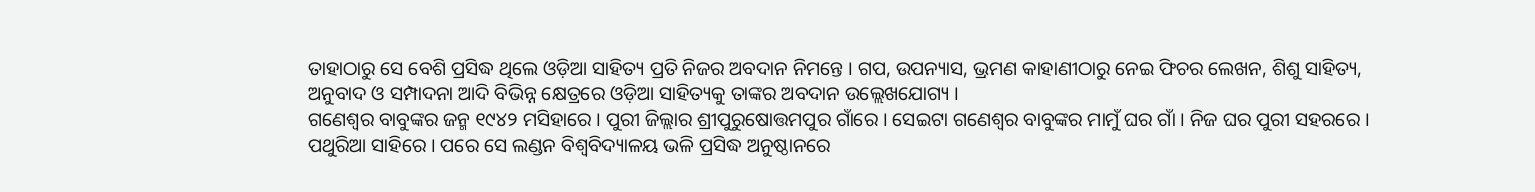ତାହାଠାରୁ ସେ ବେଶି ପ୍ରସିଦ୍ଧ ଥିଲେ ଓଡ଼ିଆ ସାହିତ୍ୟ ପ୍ରତି ନିଜର ଅବଦାନ ନିମନ୍ତେ । ଗପ, ଉପନ୍ୟାସ, ଭ୍ରମଣ କାହାଣୀଠାରୁ ନେଇ ଫିଚର ଲେଖନ, ଶିଶୁ ସାହିତ୍ୟ, ଅନୁବାଦ ଓ ସମ୍ପାଦନା ଆଦି ବିଭିନ୍ନ କ୍ଷେତ୍ରରେ ଓଡ଼ିଆ ସାହିତ୍ୟକୁ ତାଙ୍କର ଅବଦାନ ଉଲ୍ଲେଖଯୋଗ୍ୟ ।
ଗଣେଶ୍ୱର ବାବୁଙ୍କର ଜନ୍ମ ୧୯୪୨ ମସିହାରେ । ପୁରୀ ଜିଲ୍ଲାର ଶ୍ରୀପୁରୁଷୋତ୍ତମପୁର ଗାଁରେ । ସେଇଟା ଗଣେଶ୍ୱର ବାବୁଙ୍କର ମାମୁଁ ଘର ଗାଁ । ନିଜ ଘର ପୁରୀ ସହରରେ । ପଥୁରିଆ ସାହିରେ । ପରେ ସେ ଲଣ୍ଡନ ବିଶ୍ୱବିଦ୍ୟାଳୟ ଭଳି ପ୍ରସିଦ୍ଧ ଅନୁଷ୍ଠାନରେ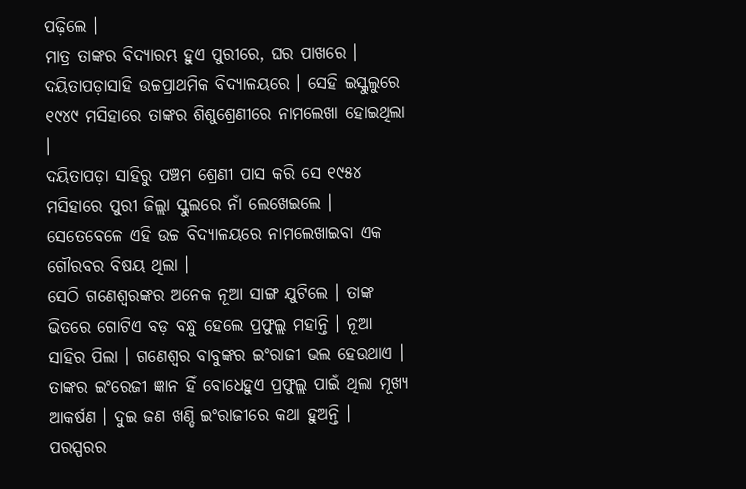ପଢ଼ିଲେ ।
ମାତ୍ର ତାଙ୍କର ବିଦ୍ୟାରମ୍ଭ ହୁଏ ପୁରୀରେ, ଘର ପାଖରେ । ଦୟିତାପଡ଼ାସାହି ଉଚ୍ଚପ୍ରାଥମିକ ବିଦ୍ୟାଳୟରେ । ସେହି ଇସ୍କୁଲୁରେ ୧୯୪୯ ମସିହାରେ ତାଙ୍କର ଶିଶୁଶ୍ରେଣୀରେ ନାମଲେଖା ହୋଇଥିଲା ।
ଦୟିତାପଡ଼ା ସାହିରୁ ପଞ୍ଚମ ଶ୍ରେଣୀ ପାସ କରି ସେ ୧୯୫୪ ମସିହାରେ ପୁରୀ ଜିଲ୍ଲା ସ୍କୁଲରେ ନାଁ ଲେଖେଇଲେ । ସେତେବେଳେ ଏହି ଉଚ୍ଚ ବିଦ୍ୟାଳୟରେ ନାମଲେଖାଇବା ଏକ ଗୌରବର ବିଷୟ ଥିଲା ।
ସେଠି ଗଣେଶ୍ୱରଙ୍କର ଅନେକ ନୂଆ ସାଙ୍ଗ ଯୁଟିଲେ । ତାଙ୍କ ଭିତରେ ଗୋଟିଏ ବଡ଼ ବନ୍ଧୁ ହେଲେ ପ୍ରଫୁଲ୍ଲ ମହାନ୍ତି । ନୂଆ ସାହିର ପିଲା । ଗଣେଶ୍ୱର ବାବୁଙ୍କର ଇଂରାଜୀ ଭଲ ହେଉଥାଏ । ତାଙ୍କର ଇଂରେଜୀ ଜ୍ଞାନ ହିଁ ବୋଧେହୁଏ ପ୍ରଫୁଲ୍ଲ ପାଇଁ ଥିଲା ମୂଖ୍ୟ ଆକର୍ଷଣ । ଦୁଇ ଜଣ ଖଣ୍ଡି ଇଂରାଜୀରେ କଥା ହୁଅନ୍ତି । ପରସ୍ପରର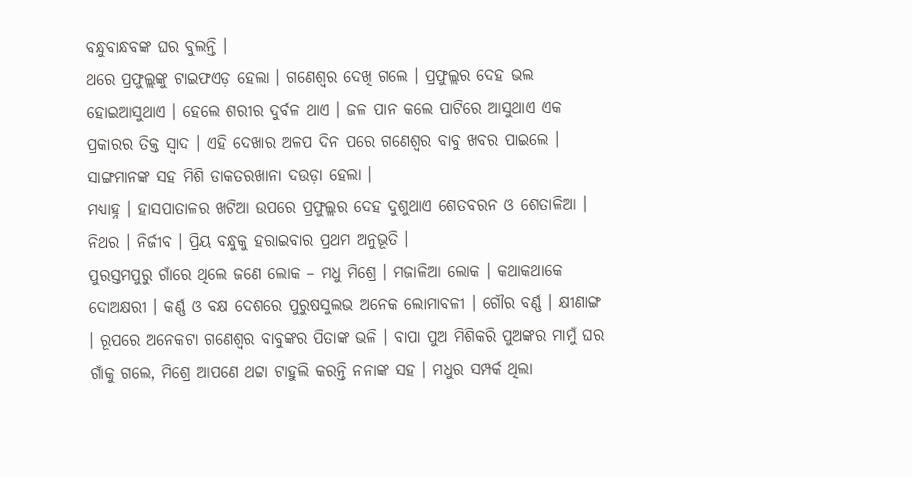ବନ୍ଧୁବାନ୍ଧବଙ୍କ ଘର ବୁଲନ୍ତି ।
ଥରେ ପ୍ରଫୁଲ୍ଲଙ୍କୁ ଟାଇଫଏଡ଼ ହେଲା । ଗଣେଶ୍ୱର ଦେଖି ଗଲେ । ପ୍ରଫୁଲ୍ଲର ଦେହ ଭଲ ହୋଇଆସୁଥାଏ । ହେଲେ ଶରୀର ଦୁର୍ବଳ ଥାଏ । ଜଳ ପାନ କଲେ ପାଟିରେ ଆସୁଥାଏ ଏକ ପ୍ରକାରର ତିକ୍ତ ସ୍ୱାଦ । ଏହି ଦେଖାର ଅଳପ ଦିନ ପରେ ଗଣେଶ୍ୱର ବାବୁ ଖବର ପାଇଲେ । ସାଙ୍ଗମାନଙ୍କ ସହ ମିଶି ଡାକତରଖାନା ଦଉଡ଼ା ହେଲା ।
ମଧ୍ୟାହ୍ନ । ହାସପାତାଳର ଖଟିଆ ଉପରେ ପ୍ରଫୁଲ୍ଲର ଦେହ ଦୁଶୁଥାଏ ଶେତବରନ ଓ ଶେତାଳିଆ । ନିଥର । ନିର୍ଜୀବ । ପ୍ରିୟ ବନ୍ଧୁକୁ ହରାଇବାର ପ୍ରଥମ ଅନୁଭୂତି ।
ପୁରସ୍ତମପୁରୁ ଗାଁରେ ଥିଲେ ଜଣେ ଲୋକ – ମଧୁ ମିଶ୍ରେ । ମଜାଳିଆ ଲୋକ । କଥାକଥାକେ ଦୋଅକ୍ଷରୀ । କର୍ଣ୍ଣ ଓ ବକ୍ଷ ଦେଶରେ ପୁରୁଷସୁଲଭ ଅନେକ ଲୋମାବଳୀ । ଗୌର ବର୍ଣ୍ଣ । କ୍ଷୀଣାଙ୍ଗ । ରୂପରେ ଅନେକଟା ଗଣେଶ୍ୱର ବାବୁଙ୍କର ପିତାଙ୍କ ଭଳି । ବାପା ପୁଅ ମିଶିକରି ପୁଅଙ୍କର ମାମୁଁ ଘର ଗାଁକୁ ଗଲେ, ମିଶ୍ରେ ଆପଣେ ଥଟ୍ଟା ଟାହୁଲି କରନ୍ତି ନନାଙ୍କ ସହ । ମଧୁର ସମ୍ପର୍କ ଥିଲା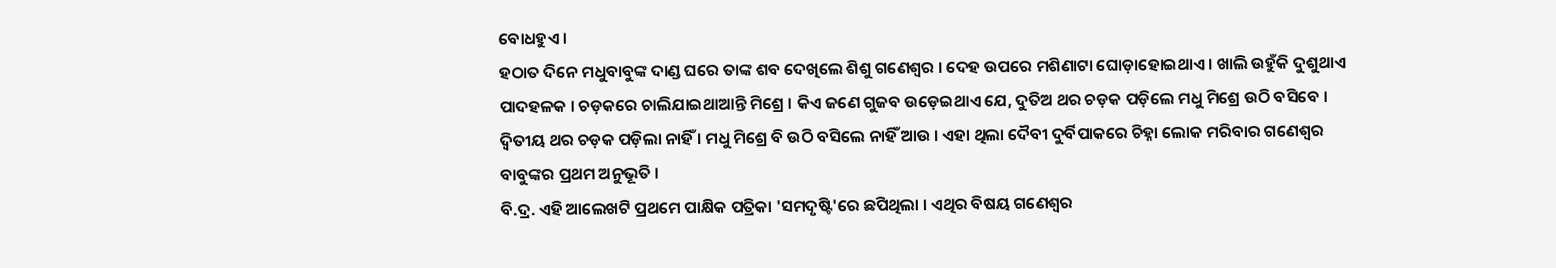ବୋଧହୁଏ ।
ହଠାତ ଦିନେ ମଧୁବାବୁଙ୍କ ଦାଣ୍ଡ ଘରେ ତାଙ୍କ ଶବ ଦେଖିଲେ ଶିଶୁ ଗଣେଶ୍ୱର । ଦେହ ଉପରେ ମଶିଣାଟା ଘୋଡ଼ାହୋଇଥାଏ । ଖାଲି ଉହୁଁକି ଦୁଶୁଥାଏ ପାଦହଳକ । ଚଡ଼କରେ ଚାଲିଯାଇଥାଆନ୍ତି ମିଶ୍ରେ । କିଏ ଜଣେ ଗୁଜବ ଉଡ଼େଇଥାଏ ଯେ, ଦୁତିଅ ଥର ଚଡ଼କ ପଡ଼ିଲେ ମଧୁ ମିଶ୍ରେ ଉଠି ବସିବେ ।
ଦ୍ୱିତୀୟ ଥର ଚଡ଼କ ପଡ଼ିଲା ନାହିଁ । ମଧୁ ମିଶ୍ରେ ବି ଉଠି ବସିଲେ ନାହିଁ ଆଉ । ଏହା ଥିଲା ଦୈବୀ ଦୁର୍ବିପାକରେ ଚିହ୍ନା ଲୋକ ମରିବାର ଗଣେଶ୍ୱର ବାବୁଙ୍କର ପ୍ରଥମ ଅନୁଭୂତି ।
ବି.ଦ୍ର. ଏହି ଆଲେଖଟି ପ୍ରଥମେ ପାକ୍ଷିକ ପତ୍ରିକା 'ସମଦୃଷ୍ଟି'ରେ ଛପିଥିଲା । ଏଥିର ବିଷୟ ଗଣେଶ୍ୱର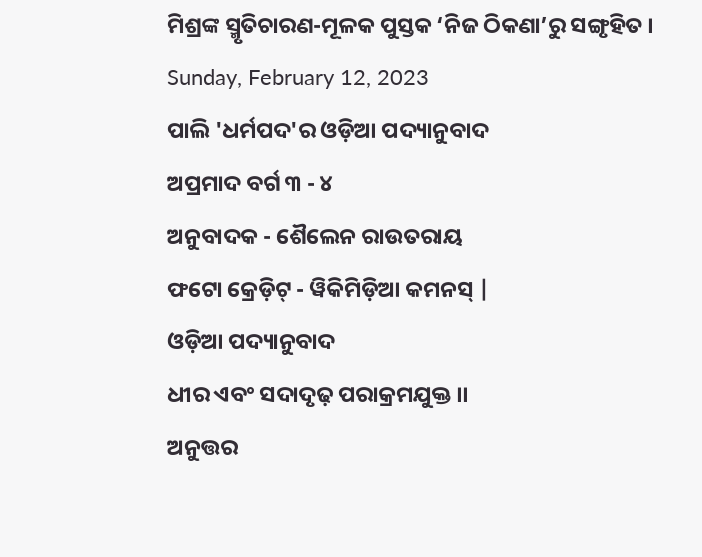ମିଶ୍ରଙ୍କ ସ୍ମୃତିଚାରଣ-ମୂଳକ ପୁସ୍ତକ ‘ନିଜ ଠିକଣା’ରୁ ସଙ୍ଗୃହିତ ।
Sunday, February 12, 2023
ପାଲି 'ଧର୍ମପଦ'ର ଓଡ଼ିଆ ପଦ୍ୟାନୁବାଦ
ଅପ୍ରମାଦ ବର୍ଗ ୩ - ୪
ଅନୁବାଦକ - ଶୈଲେନ ରାଉତରାୟ
ଫଟୋ କ୍ରେଡ଼ିଟ୍ - ୱିକିମିଡ଼ିଆ କମନସ୍ |
ଓଡ଼ିଆ ପଦ୍ୟାନୁବାଦ
ଧୀର ଏବଂ ସଦାଦୃଢ଼ ପରାକ୍ରମଯୁକ୍ତ ।।
ଅନୁତ୍ତର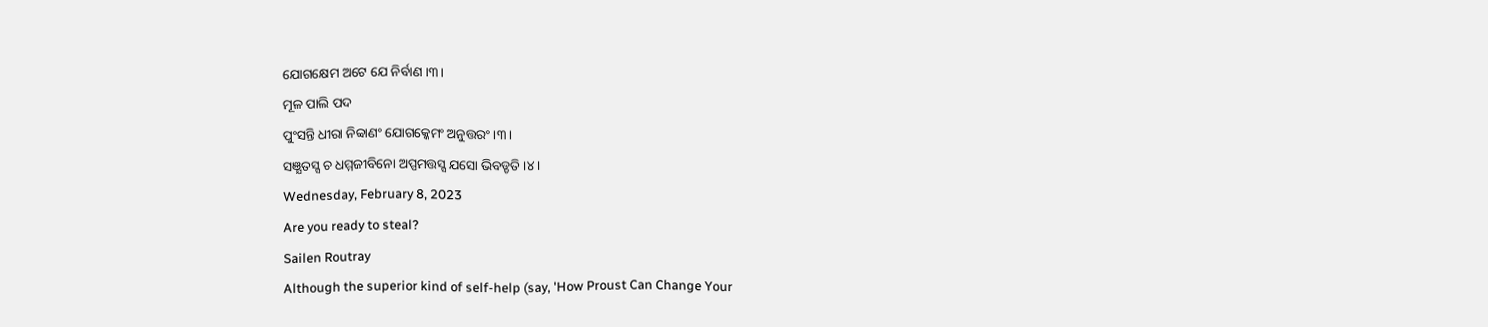ଯୋଗକ୍ଷେମ ଅଟେ ଯେ ନିର୍ବାଣ ।୩।
ମୂଳ ପାଲି ପଦ
ପୁଂସନ୍ତି ଧୀରା ନିବ୍ବାଣଂ ଯୋଗକ୍କେମଂ ଅନୁତ୍ତରଂ ।୩।
ସଞ୍ଯତସ୍ସ ଚ ଧମ୍ମଜୀବିନୋ ଅପ୍ପମତ୍ତସ୍ସ ଯସୋ ଭିବଡ୍ଡତି ।୪।
Wednesday, February 8, 2023
Are you ready to steal?
Sailen Routray
Although the superior kind of self-help (say, 'How Proust Can Change Your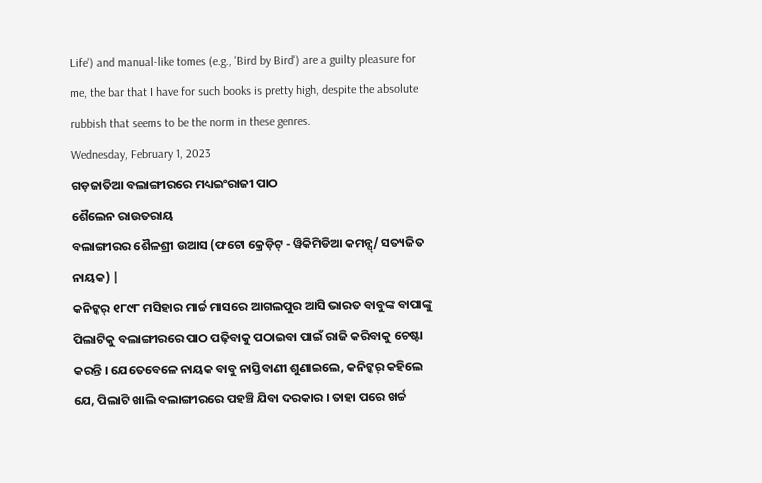Life') and manual-like tomes (e.g., 'Bird by Bird') are a guilty pleasure for me, the bar that I have for such books is pretty high, despite the absolute rubbish that seems to be the norm in these genres.
Wednesday, February 1, 2023
ଗଡ଼ଜାତିଆ ବଲାଙ୍ଗୀରରେ ମଧ୍ୟଇଂରାଜୀ ପାଠ
ଶୈଲେନ ରାଉତରାୟ
ବଲାଙ୍ଗୀରର ଶୈଳଶ୍ରୀ ଉଆସ (ଫଟୋ କ୍ରେଡ଼ିଟ୍ - ୱିକିମିଡିଆ କମନ୍ସ୍/ ସତ୍ୟଜିତ ନାୟକ) |
କନିଟ୍କର୍ ୧୮୯୮ ମସିହାର ମାର୍ଚ୍ଚ ମାସରେ ଆଗଲପୁର ଆସି ଭାରତ ବାବୁଙ୍କ ବାପାଙ୍କୁ ପିଲାଟିକୁ ବଲାଙ୍ଗୀରରେ ପାଠ ପଢ଼ିବାକୁ ପଠାଇବା ପାଇଁ ରାଜି କରିବାକୁ ଚେଷ୍ଟା କରନ୍ତି । ଯେତେବେଳେ ନାୟକ ବାବୁ ନାସ୍ତିବାଣୀ ଶୁଣାଇଲେ, କନିଟ୍କର୍ କହିଲେ ଯେ, ପିଲାଟି ଖାଲି ବଲାଙ୍ଗୀରରେ ପହଞ୍ଚି ଯିବା ଦରକାର । ତାହା ପରେ ଖର୍ଚ୍ଚ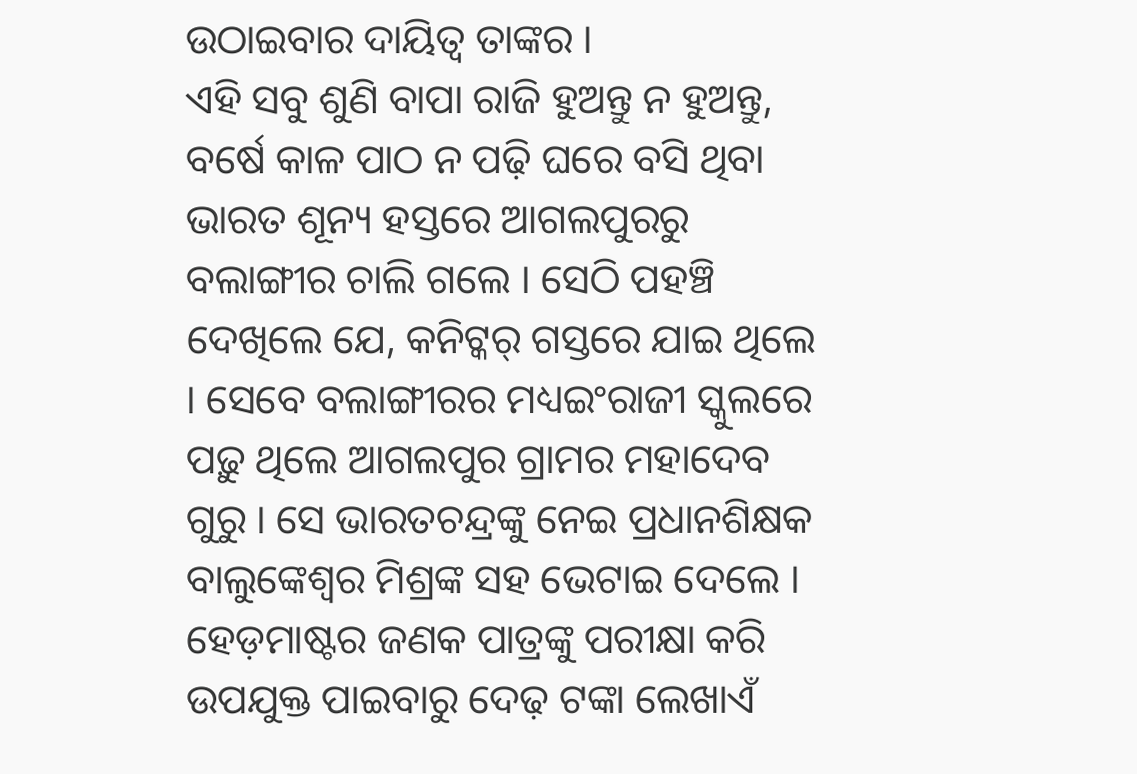ଉଠାଇବାର ଦାୟିତ୍ୱ ତାଙ୍କର ।
ଏହି ସବୁ ଶୁଣି ବାପା ରାଜି ହୁଅନ୍ତୁ ନ ହୁଅନ୍ତୁ, ବର୍ଷେ କାଳ ପାଠ ନ ପଢ଼ି ଘରେ ବସି ଥିବା ଭାରତ ଶୂନ୍ୟ ହସ୍ତରେ ଆଗଲପୁରରୁ ବଲାଙ୍ଗୀର ଚାଲି ଗଲେ । ସେଠି ପହଞ୍ଚି ଦେଖିଲେ ଯେ, କନିଟ୍କର୍ ଗସ୍ତରେ ଯାଇ ଥିଲେ । ସେବେ ବଲାଙ୍ଗୀରର ମଧ୍ୟଇଂରାଜୀ ସ୍କୁଲରେ ପଢ଼ୁ ଥିଲେ ଆଗଲପୁର ଗ୍ରାମର ମହାଦେବ ଗୁରୁ । ସେ ଭାରତଚନ୍ଦ୍ରଙ୍କୁ ନେଇ ପ୍ରଧାନଶିକ୍ଷକ ବାଲୁଙ୍କେଶ୍ୱର ମିଶ୍ରଙ୍କ ସହ ଭେଟାଇ ଦେଲେ ।
ହେଡ଼ମାଷ୍ଟର ଜଣକ ପାତ୍ରଙ୍କୁ ପରୀକ୍ଷା କରି ଉପଯୁକ୍ତ ପାଇବାରୁ ଦେଢ଼ ଟଙ୍କା ଲେଖାଏଁ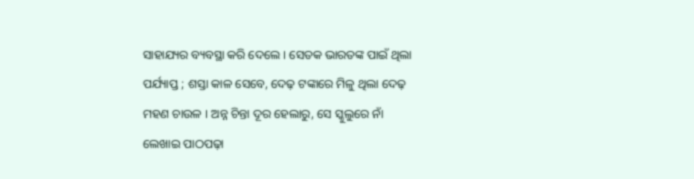ସାହାଯ୍ୟର ବ୍ୟବସ୍ଥା କରି ଦେଲେ । ସେତକ ଭାରତଙ୍କ ପାଇଁ ଥିଲା ପର୍ଯ୍ୟାପ୍ତ ; ଶସ୍ତା କାଳ ସେବେ, ଦେଢ଼ ଟଙ୍କାରେ ମିଳୁ ଥିଲା ଦେଢ଼ ମହଣ ଚାଉଳ । ଅନ୍ନ ଚିନ୍ତା ଦୂର ହେଲାରୁ, ସେ ସ୍କୁଲୁରେ ନାଁ ଲେଖାଇ ପାଠପଢ଼ା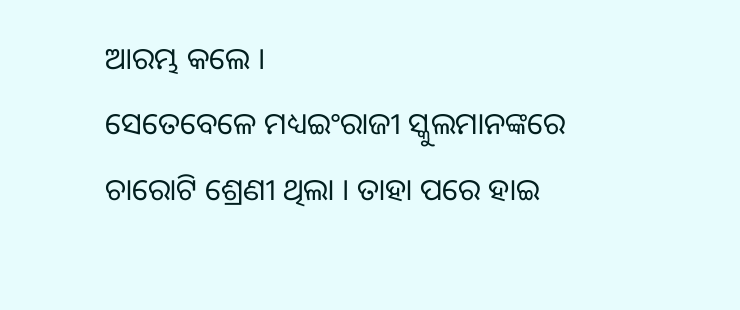ଆରମ୍ଭ କଲେ ।
ସେତେବେଳେ ମଧ୍ୟଇଂରାଜୀ ସ୍କୁଲମାନଙ୍କରେ ଚାରୋଟି ଶ୍ରେଣୀ ଥିଲା । ତାହା ପରେ ହାଇ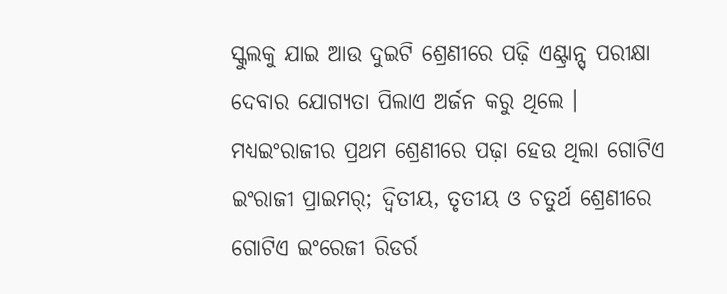ସ୍କୁଲକୁ ଯାଇ ଆଉ ଦୁଇଟି ଶ୍ରେଣୀରେ ପଢ଼ି ଏଣ୍ଟ୍ରାନ୍ସ୍ ପରୀକ୍ଷା ଦେବାର ଯୋଗ୍ୟତା ପିଲାଏ ଅର୍ଜନ କରୁ ଥିଲେ । ମଧ୍ୟଇଂରାଜୀର ପ୍ରଥମ ଶ୍ରେଣୀରେ ପଢ଼ା ହେଉ ଥିଲା ଗୋଟିଏ ଇଂରାଜୀ ପ୍ରାଇମର୍; ଦ୍ୱିତୀୟ, ତୃତୀୟ ଓ ଚତୁର୍ଥ ଶ୍ରେଣୀରେ ଗୋଟିଏ ଇଂରେଜୀ ରିଡର୍ର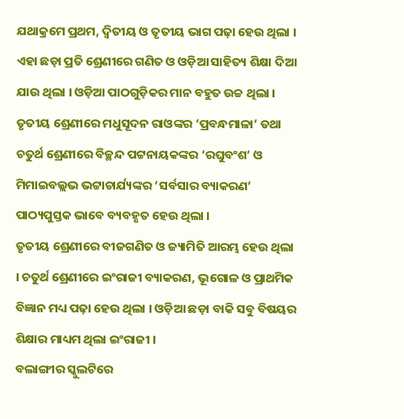ଯଥାକ୍ରମେ ପ୍ରଥମ, ଦ୍ୱିତୀୟ ଓ ତୃତୀୟ ଭାଗ ପଢ଼ା ହେଉ ଥିଲା ।
ଏହା ଛଡ଼ା ପ୍ରତି ଶ୍ରେଣୀରେ ଗଣିତ ଓ ଓଡ଼ିଆ ସାହିତ୍ୟ ଶିକ୍ଷା ଦିଆ ଯାଉ ଥିଲା । ଓଡ଼ିଆ ପାଠଗୁଡ଼ିକର ମାନ ବହୁତ ଉଚ୍ଚ ଥିଲା । ତୃତୀୟ ଶ୍ରେଣୀରେ ମଧୁସୂଦନ ରାଓଙ୍କର ‘ପ୍ରବନ୍ଧମାଳା’ ତଥା ଚତୁର୍ଥ ଶ୍ରେଣୀରେ ବିଚ୍ଛନ୍ଦ ପଟ୍ଟନାୟକଙ୍କର ‘ରଘୁବଂଶ’ ଓ ମିମାଇବଲ୍ଲଭ ଭଟ୍ଟାଚାର୍ଯ୍ୟଙ୍କର ‘ସର୍ବସାର ବ୍ୟାକରଣ’ ପାଠ୍ୟପୁସ୍ତକ ଭାବେ ବ୍ୟବହୃତ ହେଉ ଥିଲା ।
ତୃତୀୟ ଶ୍ରେଣୀରେ ବୀଜଗଣିତ ଓ ଜ୍ୟାମିତି ଆରମ୍ଭ ହେଉ ଥିଲା । ଚତୁର୍ଥ ଶ୍ରେଣୀରେ ଇଂରାଜୀ ବ୍ୟାକରଣ, ଭୂଗୋଳ ଓ ପ୍ରାଥମିକ ବିଜ୍ଞାନ ମଧ୍ୟ ପଢ଼ା ହେଉ ଥିଲା । ଓଡ଼ିଆ ଛଡ଼ା ବାକି ସବୁ ବିଷୟର ଶିକ୍ଷାର ମାଧ୍ୟମ ଥିଲା ଇଂରାଜୀ ।
ବଲାଙ୍ଗୀର ସ୍କୁଲଟିରେ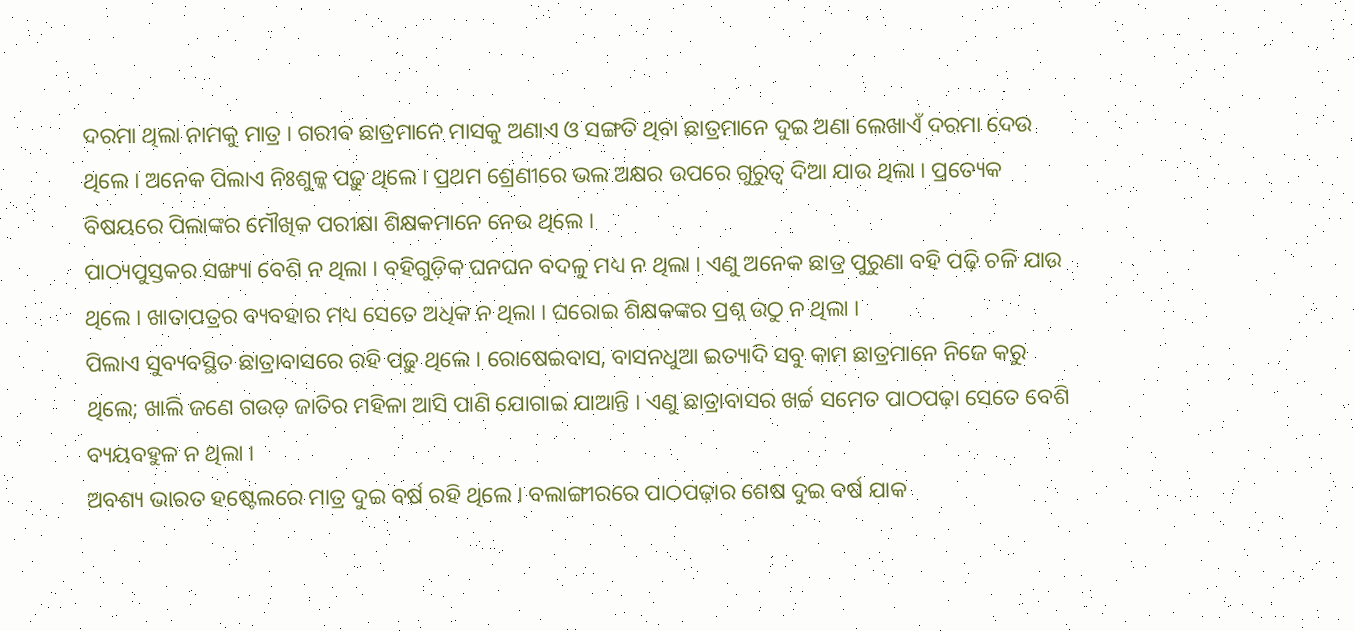ଦରମା ଥିଲା ନାମକୁ ମାତ୍ର । ଗରୀବ ଛାତ୍ରମାନେ ମାସକୁ ଅଣାଏ ଓ ସଙ୍ଗତି ଥିବା ଛାତ୍ରମାନେ ଦୁଇ ଅଣା ଲେଖାଏଁ ଦରମା ଦେଉ ଥିଲେ । ଅନେକ ପିଲାଏ ନିଃଶୁଳ୍କ ପଢ଼ୁ ଥିଲେ । ପ୍ରଥମ ଶ୍ରେଣୀରେ ଭଲ ଅକ୍ଷର ଉପରେ ଗୁରୁତ୍ୱ ଦିଆ ଯାଉ ଥିଲା । ପ୍ରତ୍ୟେକ ବିଷୟରେ ପିଲାଙ୍କର ମୌଖିକ ପରୀକ୍ଷା ଶିକ୍ଷକମାନେ ନେଉ ଥିଲେ ।
ପାଠ୍ୟପୁସ୍ତକର ସଙ୍ଖ୍ୟା ବେଶି ନ ଥିଲା । ବହିଗୁଡ଼ିକ ଘନଘନ ବଦଳୁ ମଧ୍ୟ ନ ଥିଲା । ଏଣୁ ଅନେକ ଛାତ୍ର ପୁରୁଣା ବହି ପଢ଼ି ଚଳି ଯାଉ ଥିଲେ । ଖାତାପତ୍ରର ବ୍ୟବହାର ମଧ୍ୟ ସେତେ ଅଧିକ ନ ଥିଲା । ଘରୋଇ ଶିକ୍ଷକଙ୍କର ପ୍ରଶ୍ନ ଉଠୁ ନ ଥିଲା ।
ପିଲାଏ ସୁବ୍ୟବସ୍ଥିତ ଛାତ୍ରାବାସରେ ରହି ପଢ଼ୁ ଥିଲେ । ରୋଷେଇବାସ, ବାସନଧୁଆ ଇତ୍ୟାଦି ସବୁ କାମ ଛାତ୍ରମାନେ ନିଜେ କରୁ ଥିଲେ; ଖାଲି ଜଣେ ଗଉଡ଼ ଜାତିର ମହିଳା ଆସି ପାଣି ଯୋଗାଇ ଯାଆନ୍ତି । ଏଣୁ ଛାତ୍ରାବାସର ଖର୍ଚ୍ଚ ସମେତ ପାଠପଢ଼ା ସେତେ ବେଶି ବ୍ୟୟବହୁଳ ନ ଥିଲା ।
ଅବଶ୍ୟ ଭାରତ ହଷ୍ଟେଲରେ ମାତ୍ର ଦୁଇ ବର୍ଷ ରହି ଥିଲେ । ବଲାଙ୍ଗୀରରେ ପାଠପଢ଼ାର ଶେଷ ଦୁଇ ବର୍ଷ ଯାକ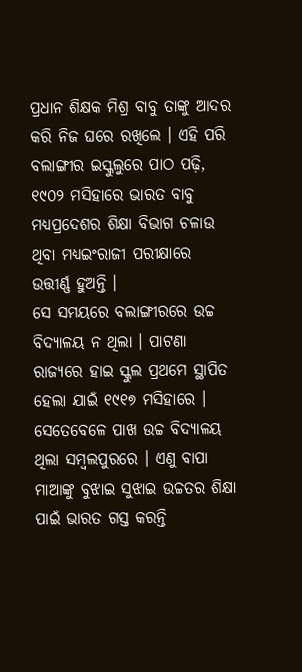ପ୍ରଧାନ ଶିକ୍ଷକ ମିଶ୍ର ବାବୁ ତାଙ୍କୁ ଆଦର କରି ନିଜ ଘରେ ରଖିଲେ । ଏହି ପରି ବଲାଙ୍ଗୀର ଇସ୍କୁଲୁରେ ପାଠ ପଢ଼ି, ୧୯୦୨ ମସିହାରେ ଭାରତ ବାବୁ ମଧ୍ୟପ୍ରଦେଶର ଶିକ୍ଷା ବିଭାଗ ଚଳାଉ ଥିବା ମଧ୍ୟଇଂରାଜୀ ପରୀକ୍ଷାରେ ଉତ୍ତୀର୍ଣ୍ଣ ହୁଅନ୍ତି ।
ସେ ସମୟରେ ବଲାଙ୍ଗୀରରେ ଉଚ୍ଚ ବିଦ୍ୟାଳୟ ନ ଥିଲା । ପାଟଣା ରାଜ୍ୟରେ ହାଇ ସ୍କୁଲ ପ୍ରଥମେ ସ୍ଥାପିତ ହେଲା ଯାଇଁ ୧୯୧୭ ମସିହାରେ । ସେତେବେଳେ ପାଖ ଉଚ୍ଚ ବିଦ୍ୟାଳୟ ଥିଲା ସମ୍ବଲପୁରରେ । ଏଣୁ ବାପା ମାଆଙ୍କୁ ବୁଝାଇ ସୁଝାଇ ଉଚ୍ଚତର ଶିକ୍ଷା ପାଇଁ ଭାରତ ଗସ୍ତ କରନ୍ତି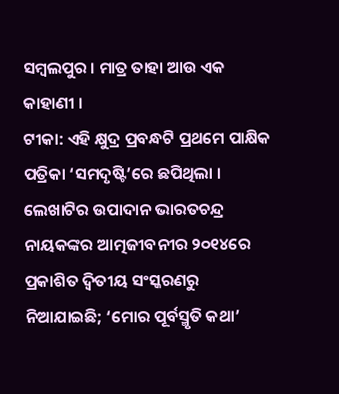ସମ୍ବଲପୁର । ମାତ୍ର ତାହା ଆଉ ଏକ କାହାଣୀ ।
ଟୀକା: ଏହି କ୍ଷୁଦ୍ର ପ୍ରବନ୍ଧଟି ପ୍ରଥମେ ପାକ୍ଷିକ ପତ୍ରିକା ‘ସମଦୃଷ୍ଟି’ରେ ଛପିଥିଲା । ଲେଖାଟିର ଉପାଦାନ ଭାରତଚନ୍ଦ୍ର ନାୟକଙ୍କର ଆତ୍ମଜୀବନୀର ୨୦୧୪ରେ ପ୍ରକାଶିତ ଦ୍ୱିତୀୟ ସଂସ୍କରଣରୁ ନିଆଯାଇଛି; ‘ମୋର ପୂର୍ବସ୍ମୃତି କଥା’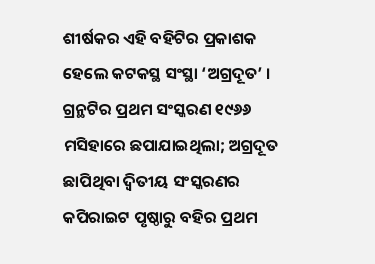ଶୀର୍ଷକର ଏହି ବହିଟିର ପ୍ରକାଶକ ହେଲେ କଟକସ୍ଥ ସଂସ୍ଥା ‘ଅଗ୍ରଦୂତ’ । ଗ୍ରନ୍ଥଟିର ପ୍ରଥମ ସଂସ୍କରଣ ୧୯୬୬ ମସିହାରେ ଛପାଯାଇଥିଲା; ଅଗ୍ରଦୂତ ଛାପିଥିବା ଦ୍ୱିତୀୟ ସଂସ୍କରଣର କପିରାଇଟ ପୃଷ୍ଠାରୁ ବହିର ପ୍ରଥମ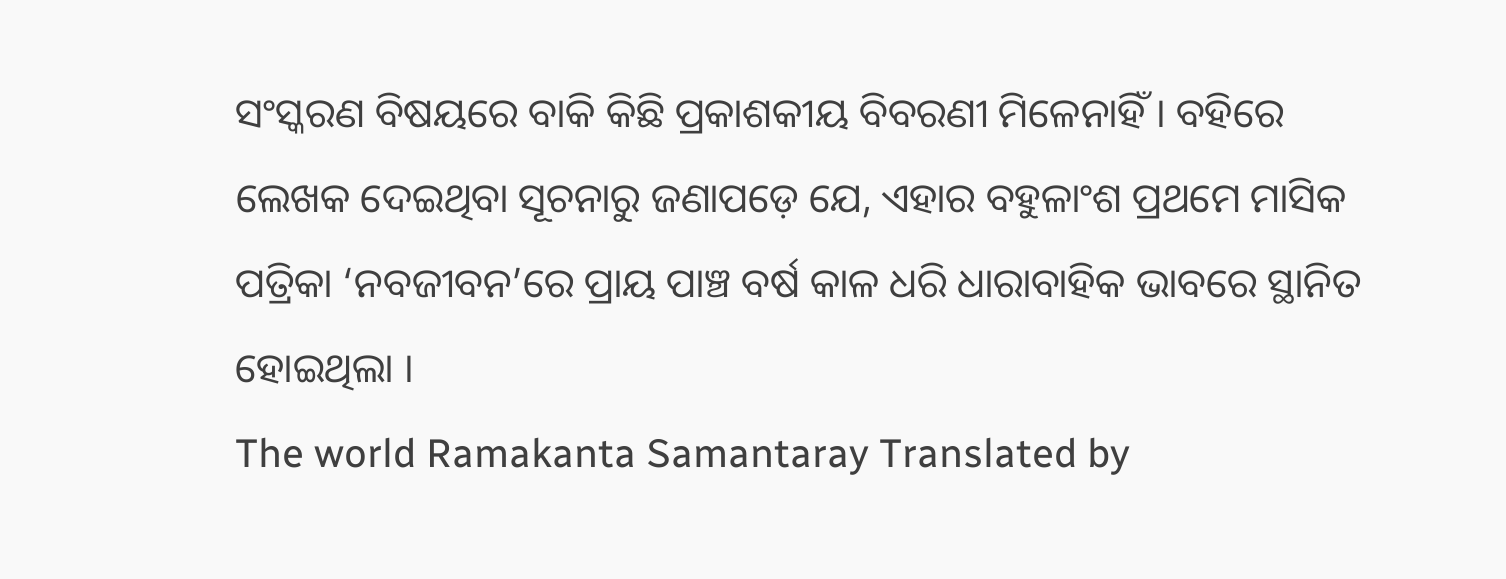ସଂସ୍କରଣ ବିଷୟରେ ବାକି କିଛି ପ୍ରକାଶକୀୟ ବିବରଣୀ ମିଳେନାହିଁ । ବହିରେ ଲେଖକ ଦେଇଥିବା ସୂଚନାରୁ ଜଣାପଡ଼େ ଯେ, ଏହାର ବହୁଳାଂଶ ପ୍ରଥମେ ମାସିକ ପତ୍ରିକା ‘ନବଜୀବନ’ରେ ପ୍ରାୟ ପାଞ୍ଚ ବର୍ଷ କାଳ ଧରି ଧାରାବାହିକ ଭାବରେ ସ୍ଥାନିତ ହୋଇଥିଲା ।
The world Ramakanta Samantaray Translated by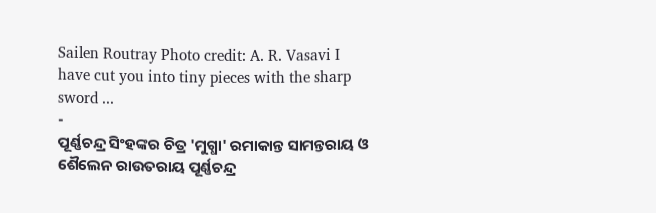Sailen Routray Photo credit: A. R. Vasavi I have cut you into tiny pieces with the sharp sword ...
-
ପୂର୍ଣ୍ଣଚନ୍ଦ୍ର ସିଂହଙ୍କର ଚିତ୍ର 'ମୁଗ୍ଧା' ରମାକାନ୍ତ ସାମନ୍ତରାୟ ଓ ଶୈଲେନ ରାଉତରାୟ ପୂର୍ଣ୍ଣଚନ୍ଦ୍ର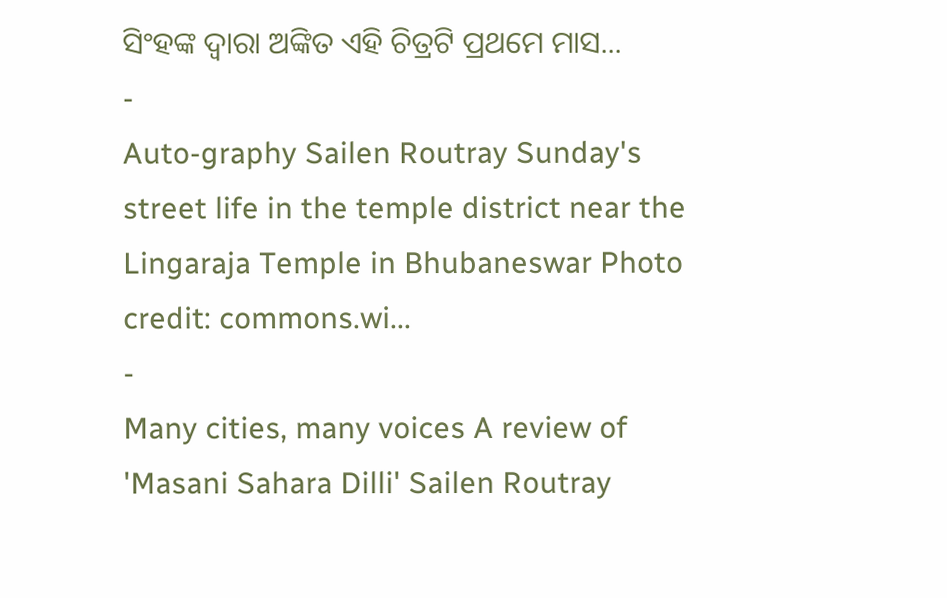ସିଂହଙ୍କ ଦ୍ୱାରା ଅଙ୍କିତ ଏହି ଚିତ୍ରଟି ପ୍ରଥମେ ମାସ...
-
Auto-graphy Sailen Routray Sunday's street life in the temple district near the Lingaraja Temple in Bhubaneswar Photo credit: commons.wi...
-
Many cities, many voices A review of 'Masani Sahara Dilli' Sailen Routray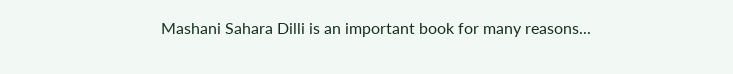Mashani Sahara Dilli is an important book for many reasons...